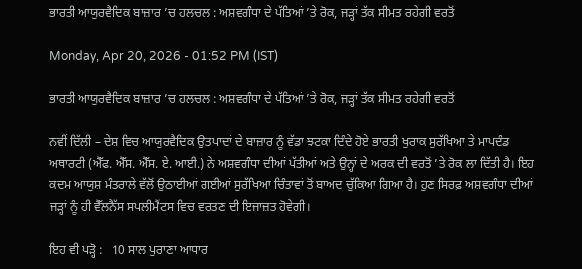ਭਾਰਤੀ ਆਯੁਰਵੈਦਿਕ ਬਾਜ਼ਾਰ ’ਚ ਹਲਚਲ : ਅਸ਼ਵਗੰਧਾ ਦੇ ਪੱਤਿਆਂ ’ਤੇ ਰੋਕ, ਜੜ੍ਹਾਂ ਤੱਕ ਸੀਮਤ ਰਹੇਗੀ ਵਰਤੋਂ

Monday, Apr 20, 2026 - 01:52 PM (IST)

ਭਾਰਤੀ ਆਯੁਰਵੈਦਿਕ ਬਾਜ਼ਾਰ ’ਚ ਹਲਚਲ : ਅਸ਼ਵਗੰਧਾ ਦੇ ਪੱਤਿਆਂ ’ਤੇ ਰੋਕ, ਜੜ੍ਹਾਂ ਤੱਕ ਸੀਮਤ ਰਹੇਗੀ ਵਰਤੋਂ

ਨਵੀਂ ਦਿੱਲੀ – ਦੇਸ਼ ਵਿਚ ਆਯੁਰਵੈਦਿਕ ਉਤਪਾਦਾਂ ਦੇ ਬਾਜ਼ਾਰ ਨੂੰ ਵੱਡਾ ਝਟਕਾ ਦਿੰਦੇ ਹੋਏ ਭਾਰਤੀ ਖੁਰਾਕ ਸੁਰੱਖਿਆ ਤੇ ਮਾਪਦੰਡ ਅਥਾਰਟੀ (ਐੱਫ. ਐੱਸ. ਐੱਸ. ਏ. ਆਈ.) ਨੇ ਅਸ਼ਵਗੰਧਾ ਦੀਆਂ ਪੱਤੀਆਂ ਅਤੇ ਉਨ੍ਹਾਂ ਦੇ ਅਰਕ ਦੀ ਵਰਤੋਂ ’ਤੇ ਰੋਕ ਲਾ ਦਿੱਤੀ ਹੈ। ਇਹ ਕਦਮ ਆਯੁਸ਼ ਮੰਤਰਾਲੇ ਵੱਲੋਂ ਉਠਾਈਆਂ ਗਈਆਂ ਸੁਰੱਖਿਆ ਚਿੰਤਾਵਾਂ ਤੋਂ ਬਾਅਦ ਚੁੱਕਿਆ ਗਿਆ ਹੈ। ਹੁਣ ਸਿਰਫ਼ ਅਸ਼ਵਗੰਧਾ ਦੀਆਂ ਜੜ੍ਹਾਂ ਨੂੰ ਹੀ ਵੈੱਲਨੈੱਸ ਸਪਲੀਮੈਂਟਸ ਵਿਚ ਵਰਤਣ ਦੀ ਇਜਾਜ਼ਤ ਹੋਵੇਗੀ।

ਇਹ ਵੀ ਪੜ੍ਹੋ :   10 ਸਾਲ ਪੁਰਾਣਾ ਆਧਾਰ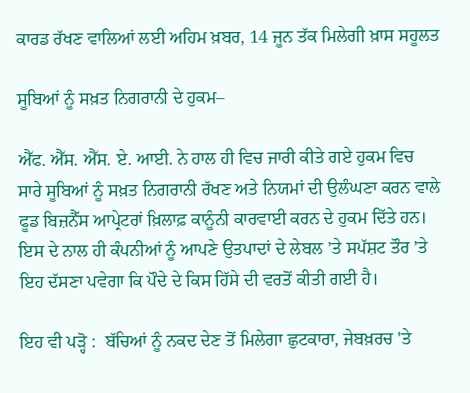ਕਾਰਡ ਰੱਖਣ ਵਾਲਿਆਂ ਲਈ ਅਹਿਮ ਖ਼ਬਰ, 14 ਜੂਨ ਤੱਕ ਮਿਲੇਗੀ ਖ਼ਾਸ ਸਹੂਲਤ

ਸੂਬਿਆਂ ਨੂੰ ਸਖ਼ਤ ਨਿਗਰਾਨੀ ਦੇ ਹੁਕਮ–

ਐੱਫ. ਐੱਸ. ਐੱਸ. ਏ. ਆਈ. ਨੇ ਹਾਲ ਹੀ ਵਿਚ ਜਾਰੀ ਕੀਤੇ ਗਏ ਹੁਕਮ ਵਿਚ ਸਾਰੇ ਸੂਬਿਆਂ ਨੂੰ ਸਖ਼ਤ ਨਿਗਰਾਨੀ ਰੱਖਣ ਅਤੇ ਨਿਯਮਾਂ ਦੀ ਉਲੰਘਣਾ ਕਰਨ ਵਾਲੇ ਫੂਡ ਬਿਜ਼ਨੈੱਸ ਆਪ੍ਰੇਟਰਾਂ ਖ਼ਿਲਾਫ਼ ਕਾਨੂੰਨੀ ਕਾਰਵਾਈ ਕਰਨ ਦੇ ਹੁਕਮ ਦਿੱਤੇ ਹਨ। ਇਸ ਦੇ ਨਾਲ ਹੀ ਕੰਪਨੀਆਂ ਨੂੰ ਆਪਣੇ ਉਤਪਾਦਾਂ ਦੇ ਲੇਬਲ ’ਤੇ ਸਪੱਸ਼ਟ ਤੌਰ ’ਤੇ ਇਹ ਦੱਸਣਾ ਪਵੇਗਾ ਕਿ ਪੌਦੇ ਦੇ ਕਿਸ ਹਿੱਸੇ ਦੀ ਵਰਤੋਂ ਕੀਤੀ ਗਈ ਹੈ।

ਇਹ ਵੀ ਪੜ੍ਹੋ :  ਬੱਚਿਆਂ ਨੂੰ ਨਕਦ ਦੇਣ ਤੋਂ ਮਿਲੇਗਾ ਛੁਟਕਾਰਾ, ਜੇਬਖ਼ਰਚ 'ਤੇ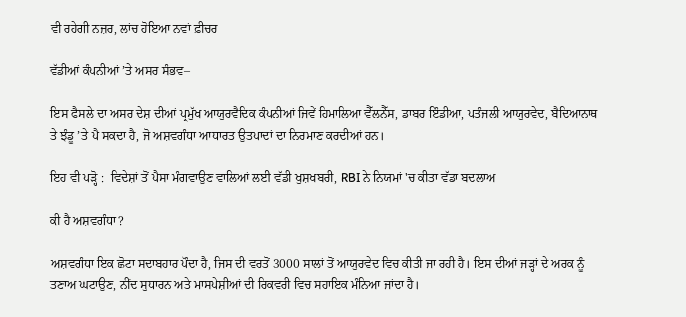ਵੀ ਰਹੇਗੀ ਨਜ਼ਰ, ਲਾਂਚ ਹੋਇਆ ਨਵਾਂ ਫ਼ੀਚਰ

ਵੱਡੀਆਂ ਕੰਪਨੀਆਂ ’ਤੇ ਅਸਰ ਸੰਭਵ–

ਇਸ ਫੈਸਲੇ ਦਾ ਅਸਰ ਦੇਸ਼ ਦੀਆਂ ਪ੍ਰਮੁੱਖ ਆਯੁਰਵੈਦਿਕ ਕੰਪਨੀਆਂ ਜਿਵੇਂ ਹਿਮਾਲਿਆ ਵੈੱਲਨੈੱਸ, ਡਾਬਰ ਇੰਡੀਆ, ਪਤੰਜਲੀ ਆਯੁਰਵੇਦ, ਬੈਦਿਆਨਾਥ ਤੇ ਝੰਡੂ ’ਤੇ ਪੈ ਸਕਦਾ ਹੈ, ਜੋ ਅਸ਼ਵਗੰਧਾ ਆਧਾਰਤ ਉਤਪਾਦਾਂ ਦਾ ਨਿਰਮਾਣ ਕਰਦੀਆਂ ਹਨ।

ਇਹ ਵੀ ਪੜ੍ਹੋ :  ਵਿਦੇਸ਼ਾਂ ਤੋਂ ਪੈਸਾ ਮੰਗਵਾਉਣ ਵਾਲਿਆਂ ਲਈ ਵੱਡੀ ਖੁਸ਼ਖਬਰੀ, RBI ਨੇ ਨਿਯਮਾਂ 'ਚ ਕੀਤਾ ਵੱਡਾ ਬਦਲਾਅ

ਕੀ ਹੈ ਅਸ਼ਵਗੰਧਾ?

ਅਸ਼ਵਗੰਧਾ ਇਕ ਛੋਟਾ ਸਦਾਬਹਾਰ ਪੌਦਾ ਹੈ, ਜਿਸ ਦੀ ਵਰਤੋਂ 3000 ਸਾਲਾਂ ਤੋਂ ਆਯੁਰਵੇਦ ਵਿਚ ਕੀਤੀ ਜਾ ਰਹੀ ਹੈ। ਇਸ ਦੀਆਂ ਜੜ੍ਹਾਂ ਦੇ ਅਰਕ ਨੂੰ ਤਣਾਅ ਘਟਾਉਣ, ਨੀਂਦ ਸੁਧਾਰਨ ਅਤੇ ਮਾਸਪੇਸ਼ੀਆਂ ਦੀ ਰਿਕਵਰੀ ਵਿਚ ਸਹਾਇਕ ਮੰਨਿਆ ਜਾਂਦਾ ਹੈ।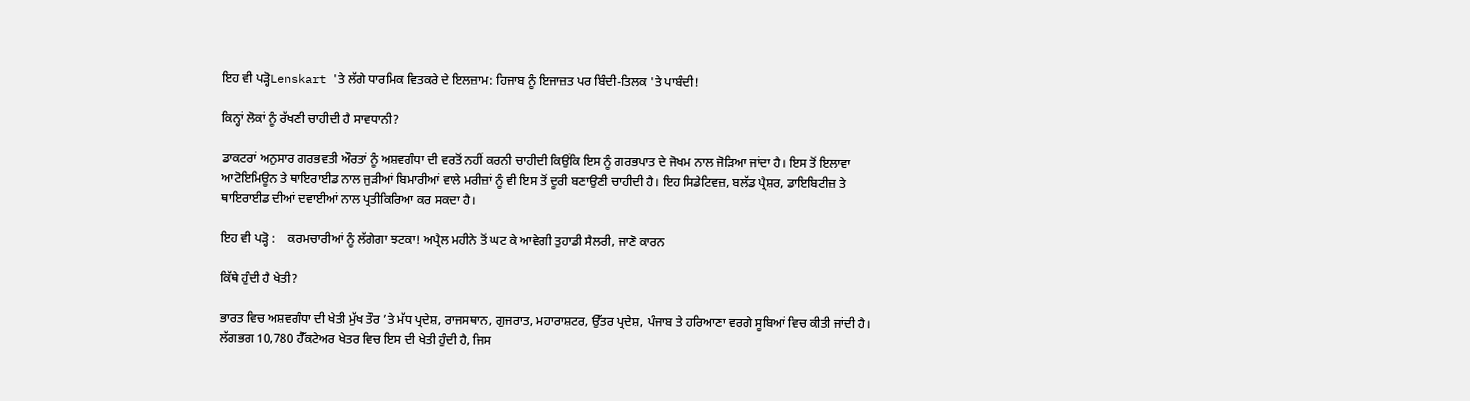ਇਹ ਵੀ ਪੜ੍ਹੋLenskart 'ਤੇ ਲੱਗੇ ਧਾਰਮਿਕ ਵਿਤਕਰੇ ਦੇ ਇਲਜ਼ਾਮ: ਹਿਜਾਬ ਨੂੰ ਇਜਾਜ਼ਤ ਪਰ ਬਿੰਦੀ-ਤਿਲਕ 'ਤੇ ਪਾਬੰਦੀ!

ਕਿਨ੍ਹਾਂ ਲੋਕਾਂ ਨੂੰ ਰੱਖਣੀ ਚਾਹੀਦੀ ਹੈ ਸਾਵਧਾਨੀ?

ਡਾਕਟਰਾਂ ਅਨੁਸਾਰ ਗਰਭਵਤੀ ਔਰਤਾਂ ਨੂੰ ਅਸ਼ਵਗੰਧਾ ਦੀ ਵਰਤੋਂ ਨਹੀਂ ਕਰਨੀ ਚਾਹੀਦੀ ਕਿਉਂਕਿ ਇਸ ਨੂੰ ਗਰਭਪਾਤ ਦੇ ਜੋਖਮ ਨਾਲ ਜੋੜਿਆ ਜਾਂਦਾ ਹੈ। ਇਸ ਤੋਂ ਇਲਾਵਾ ਆਟੋਇਮਿਊਨ ਤੇ ਥਾਇਰਾਈਡ ਨਾਲ ਜੁੜੀਆਂ ਬਿਮਾਰੀਆਂ ਵਾਲੇ ਮਰੀਜ਼ਾਂ ਨੂੰ ਵੀ ਇਸ ਤੋਂ ਦੂਰੀ ਬਣਾਉਣੀ ਚਾਹੀਦੀ ਹੈ। ਇਹ ਸਿਡੇਟਿਵਜ਼, ਬਲੱਡ ਪ੍ਰੈਸ਼ਰ, ਡਾਇਬਿਟੀਜ਼ ਤੇ ਥਾਇਰਾਈਡ ਦੀਆਂ ਦਵਾਈਆਂ ਨਾਲ ਪ੍ਰਤੀਕਿਰਿਆ ਕਰ ਸਕਦਾ ਹੈ।

ਇਹ ਵੀ ਪੜ੍ਹੋ :    ਕਰਮਚਾਰੀਆਂ ਨੂੰ ਲੱਗੇਗਾ ਝਟਕਾ! ਅਪ੍ਰੈਲ ਮਹੀਨੇ ਤੋਂ ਘਟ ਕੇ ਆਵੇਗੀ ਤੁਹਾਡੀ ਸੈਲਰੀ, ਜਾਣੋ ਕਾਰਨ

ਕਿੱਥੇ ਹੁੰਦੀ ਹੈ ਖੇਤੀ?

ਭਾਰਤ ਵਿਚ ਅਸ਼ਵਗੰਧਾ ਦੀ ਖੇਤੀ ਮੁੱਖ ਤੌਰ ’ਤੇ ਮੱਧ ਪ੍ਰਦੇਸ਼, ਰਾਜਸਥਾਨ, ਗੁਜਰਾਤ, ਮਹਾਰਾਸ਼ਟਰ, ਉੱਤਰ ਪ੍ਰਦੇਸ਼, ਪੰਜਾਬ ਤੇ ਹਰਿਆਣਾ ਵਰਗੇ ਸੂਬਿਆਂ ਵਿਚ ਕੀਤੀ ਜਾਂਦੀ ਹੈ। ਲੱਗਭਗ 10,780 ਹੈੱਕਟੇਅਰ ਖੇਤਰ ਵਿਚ ਇਸ ਦੀ ਖੇਤੀ ਹੁੰਦੀ ਹੈ, ਜਿਸ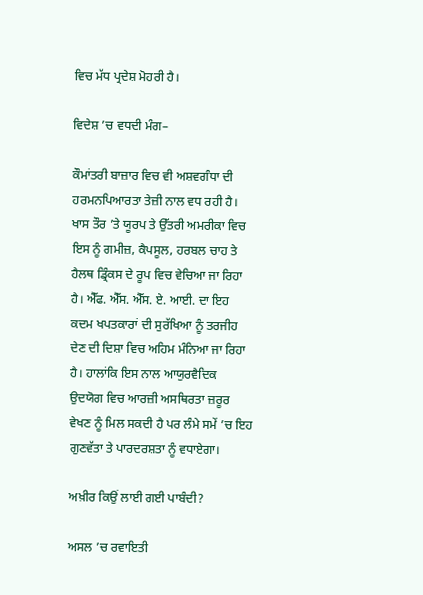ਵਿਚ ਮੱਧ ਪ੍ਰਦੇਸ਼ ਮੋਹਰੀ ਹੈ।

ਵਿਦੇਸ਼ ’ਚ ਵਧਦੀ ਮੰਗ–

ਕੌਮਾਂਤਰੀ ਬਾਜ਼ਾਰ ਵਿਚ ਵੀ ਅਸ਼ਵਗੰਧਾ ਦੀ ਹਰਮਨਪਿਆਰਤਾ ਤੇਜ਼ੀ ਨਾਲ ਵਧ ਰਹੀ ਹੈ। ਖਾਸ ਤੌਰ ’ਤੇ ਯੂਰਪ ਤੇ ਉੱਤਰੀ ਅਮਰੀਕਾ ਵਿਚ ਇਸ ਨੂੰ ਗਮੀਜ਼, ਕੈਪਸੂਲ, ਹਰਬਲ ਚਾਹ ਤੇ ਹੈਲਥ ਡ੍ਰਿੰਕਸ ਦੇ ਰੂਪ ਵਿਚ ਵੇਚਿਆ ਜਾ ਰਿਹਾ ਹੈ। ਐੱਫ. ਐੱਸ. ਐੱਸ. ਏ. ਆਈ. ਦਾ ਇਹ ਕਦਮ ਖਪਤਕਾਰਾਂ ਦੀ ਸੁਰੱਖਿਆ ਨੂੰ ਤਰਜੀਹ ਦੇਣ ਦੀ ਦਿਸ਼ਾ ਵਿਚ ਅਹਿਮ ਮੰਨਿਆ ਜਾ ਰਿਹਾ ਹੈ। ਹਾਲਾਂਕਿ ਇਸ ਨਾਲ ਆਯੁਰਵੈਦਿਕ ਉਦਯੋਗ ਵਿਚ ਆਰਜ਼ੀ ਅਸਥਿਰਤਾ ਜ਼ਰੂਰ ਵੇਖਣ ਨੂੰ ਮਿਲ ਸਕਦੀ ਹੈ ਪਰ ਲੰਮੇ ਸਮੇਂ ’ਚ ਇਹ ਗੁਣਵੱਤਾ ਤੇ ਪਾਰਦਰਸ਼ਤਾ ਨੂੰ ਵਧਾਏਗਾ।

ਅਖ਼ੀਰ ਕਿਉਂ ਲਾਈ ਗਈ ਪਾਬੰਦੀ?

ਅਸਲ ’ਚ ਰਵਾਇਤੀ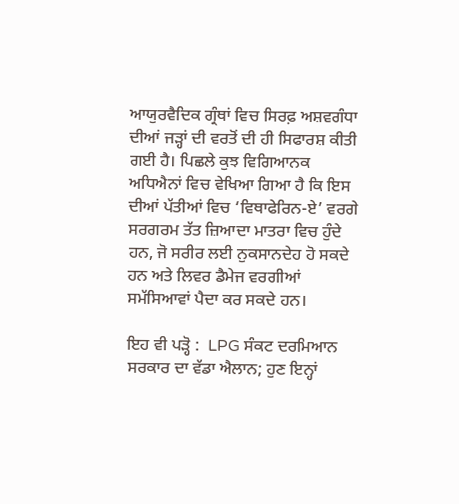ਆਯੁਰਵੈਦਿਕ ਗ੍ਰੰਥਾਂ ਵਿਚ ਸਿਰਫ਼ ਅਸ਼ਵਗੰਧਾ ਦੀਆਂ ਜੜ੍ਹਾਂ ਦੀ ਵਰਤੋਂ ਦੀ ਹੀ ਸਿਫਾਰਸ਼ ਕੀਤੀ ਗਈ ਹੈ। ਪਿਛਲੇ ਕੁਝ ਵਿਗਿਆਨਕ ਅਧਿਐਨਾਂ ਵਿਚ ਵੇਖਿਆ ਗਿਆ ਹੈ ਕਿ ਇਸ ਦੀਆਂ ਪੱਤੀਆਂ ਵਿਚ ‘ਵਿਥਾਫੇਰਿਨ-ਏ’ ਵਰਗੇ ਸਰਗਰਮ ਤੱਤ ਜ਼ਿਆਦਾ ਮਾਤਰਾ ਵਿਚ ਹੁੰਦੇ ਹਨ, ਜੋ ਸਰੀਰ ਲਈ ਨੁਕਸਾਨਦੇਹ ਹੋ ਸਕਦੇ ਹਨ ਅਤੇ ਲਿਵਰ ਡੈਮੇਜ ਵਰਗੀਆਂ ਸਮੱਸਿਆਵਾਂ ਪੈਦਾ ਕਰ ਸਕਦੇ ਹਨ।

ਇਹ ਵੀ ਪੜ੍ਹੋ :  LPG ਸੰਕਟ ਦਰਮਿਆਨ ਸਰਕਾਰ ਦਾ ਵੱਡਾ ਐਲਾਨ; ਹੁਣ ਇਨ੍ਹਾਂ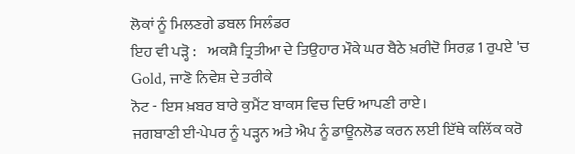ਲੋਕਾਂ ਨੂੰ ਮਿਲਣਗੇ ਡਬਲ ਸਿਲੰਡਰ
ਇਹ ਵੀ ਪੜ੍ਹੋ :    ਅਕਸ਼ੈ ਤ੍ਰਿਤੀਆ ਦੇ ਤਿਉਹਾਰ ਮੌਕੇ ਘਰ ਬੈਠੇ ਖ਼ਰੀਦੋ ਸਿਰਫ਼ 1 ਰੁਪਏ 'ਚ Gold, ਜਾਣੋ ਨਿਵੇਸ਼ ਦੇ ਤਰੀਕੇ
ਨੋਟ - ਇਸ ਖ਼ਬਰ ਬਾਰੇ ਕੁਮੈਂਟ ਬਾਕਸ ਵਿਚ ਦਿਓ ਆਪਣੀ ਰਾਏ।
ਜਗਬਾਣੀ ਈ-ਪੇਪਰ ਨੂੰ ਪੜ੍ਹਨ ਅਤੇ ਐਪ ਨੂੰ ਡਾਊਨਲੋਡ ਕਰਨ ਲਈ ਇੱਥੇ ਕਲਿੱਕ ਕਰੋ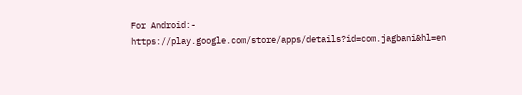For Android:-  https://play.google.com/store/apps/details?id=com.jagbani&hl=en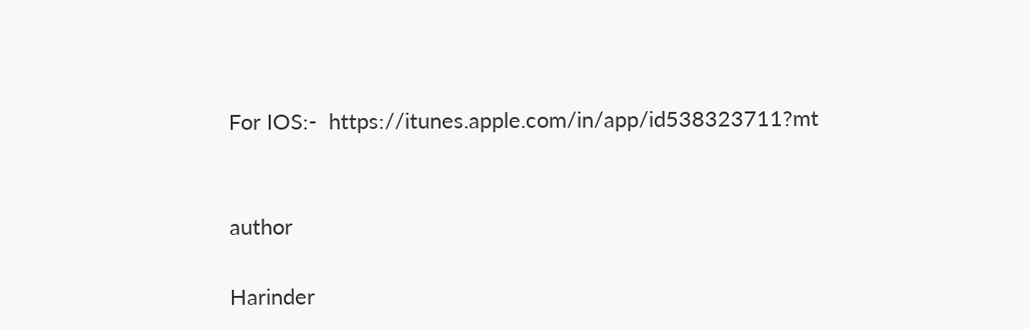For IOS:-  https://itunes.apple.com/in/app/id538323711?mt


author

Harinder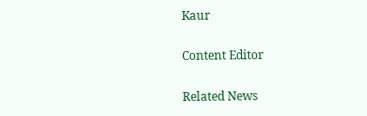Kaur

Content Editor

Related News